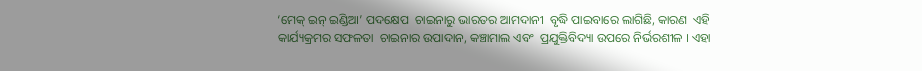‘ମେକ୍‌ ଇନ୍‌ ଇଣ୍ଡିଆ’ ପଦକ୍ଷେପ  ଚାଇନାରୁ ଭାରତର ଆମଦାନୀ  ବୃଦ୍ଧି ପାଇବାରେ ଲାଗିଛି, କାରଣ  ଏହି କାର୍ଯ୍ୟକ୍ରମର ସଫଳତା  ଚାଇନାର ଉପାଦାନ, କଞ୍ଚାମାଲ ଏବଂ  ପ୍ରଯୁକ୍ତିବିଦ୍ୟା ଉପରେ ନିର୍ଭରଶୀଳ । ଏହା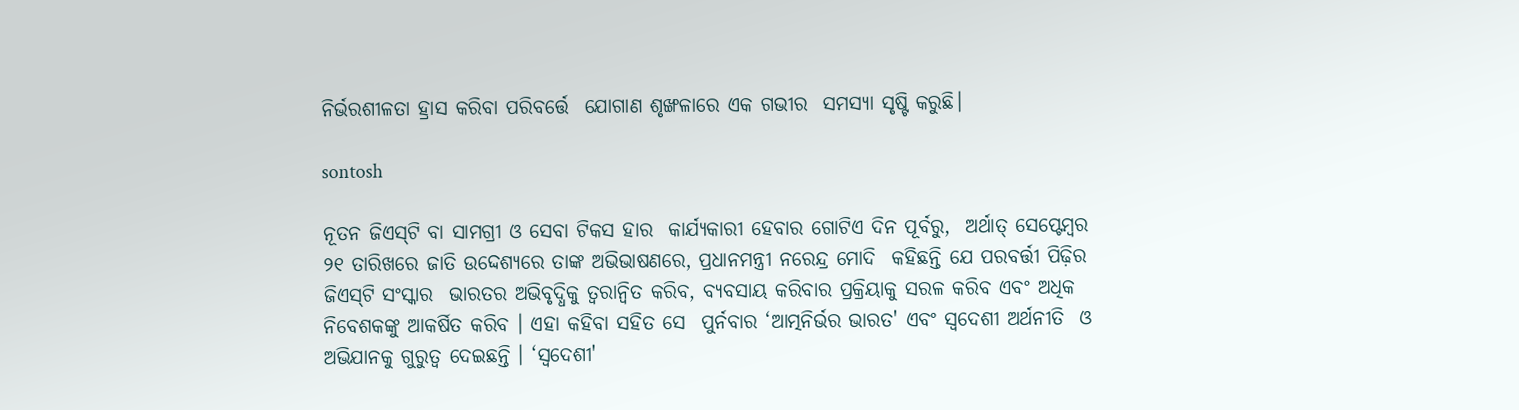ନିର୍ଭରଶୀଳତା ହ୍ରାସ କରିବା ପରିବର୍ତ୍ତେ  ଯୋଗାଣ ଶୃଙ୍ଖଳାରେ ଏକ ଗଭୀର  ସମସ୍ୟା ସୃଷ୍ଟି କରୁଛି।

sontosh

ନୂତନ ଜିଏସ୍‌ଟି ବା ସାମଗ୍ରୀ ଓ ସେବା ଟିକସ ହାର  କାର୍ଯ୍ୟକାରୀ ହେବାର ଗୋଟିଏ ଦିନ ପୂର୍ବରୁ,  ଅର୍ଥାତ୍‌ ସେପ୍ଟେମ୍ବର ୨୧ ତାରିଖରେ ଜାତି ଉଦ୍ଦେଶ୍ୟରେ ତାଙ୍କ ଅଭିଭାଷଣରେ, ପ୍ରଧାନମନ୍ତ୍ରୀ ନରେନ୍ଦ୍ର ମୋଦି  କହିଛନ୍ତି ଯେ ପରବର୍ତ୍ତୀ ପିଢ଼ିର ଜିଏସ୍‌ଟି ସଂସ୍କାର  ଭାରତର ଅଭିବୃଦ୍ଧିକୁ ତ୍ୱରାନ୍ୱିତ କରିବ, ବ୍ୟବସାୟ କରିବାର ପ୍ରକ୍ରିୟାକୁ ସରଳ କରିବ ଏବଂ ଅଧିକ  ନିବେଶକଙ୍କୁ ଆକର୍ଷିତ କରିବ । ଏହା କହିବା ସହିତ ସେ  ପୁର୍ନବାର ‘ଆତ୍ମନିର୍ଭର ଭାରତ' ଏବଂ ସ୍ୱଦେଶୀ ଅର୍ଥନୀତି  ଓ ଅଭିଯାନକୁ ଗୁରୁତ୍ୱ ଦେଇଛନ୍ତି । ‘ସ୍ୱଦେଶୀ'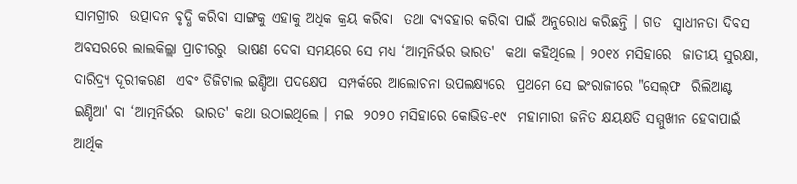ସାମଗ୍ରୀର  ଉତ୍ପାଦନ ବୃଦ୍ଧି କରିବା ସାଙ୍ଗକୁ ଏହାକୁ ଅଧିକ କ୍ରୟ କରିବା  ତଥା ବ୍ୟବହାର କରିବା ପାଇଁ ଅନୁରୋଧ କରିଛନ୍ତି । ଗତ  ସ୍ୱାଧୀନତା ଦିବସ ଅବସରରେ ଲାଲକିଲ୍ଲା ପ୍ରାଚୀରରୁ  ଭାଷଣ ଦେବା ସମୟରେ ସେ ମଧ୍ୟ ‘ଆତ୍ମନିର୍ଭର ଭାରତ'  କଥା କହିଥିଲେ । ୨୦୧୪ ମସିହାରେ  ଜାତୀୟ ସୁରକ୍ଷା, ଦାରିଦ୍ର‌୍ୟ ଦୂରୀକରଣ  ଏବଂ ଡିଜିଟାଲ ଇଣ୍ଡିଆ ପଦକ୍ଷେପ  ସମ୍ପର୍କରେ ଆଲୋଚନା ଉପଲକ୍ଷ୍ୟରେ  ପ୍ରଥମେ ସେ ଇଂରାଜୀରେ "ସେଲ୍‌ଫ  ରିଲିଆଣ୍ଟ ଇଣ୍ଡିଆ' ବା ‘ଆତ୍ମନିର୍ଭର  ଭାରତ' କଥା ଉଠାଇଥିଲେ । ମଇ  ୨୦୨୦ ମସିହାରେ କୋଭିଡ-୧୯  ମହାମାରୀ ଜନିତ କ୍ଷୟକ୍ଷତି ସମ୍ମୁଖୀନ ହେବାପାଇଁ  ଆର୍ଥିକ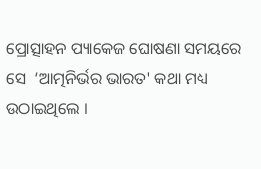ପ୍ରୋତ୍ସାହନ ପ୍ୟାକେଜ ଘୋଷଣା ସମୟରେ ସେ  ‘ଆତ୍ମନିର୍ଭର ଭାରତ' କଥା ମଧ୍ୟ ଉଠାଇଥିଲେ ।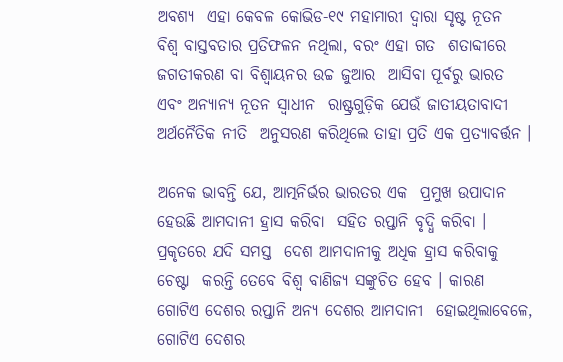ଅବଶ୍ୟ  ଏହା କେବଳ କୋଭିଡ-୧୯ ମହାମାରୀ ଦ୍ୱାରା ସୃଷ୍ଟ ନୂତନ  ବିଶ୍ୱ ବାସ୍ତବତାର ପ୍ରତିଫଳନ ନଥିଲା, ବରଂ ଏହା ଗତ  ଶତାବ୍ଦୀରେ ଜଗତୀକରଣ ବା ବିଶ୍ୱାୟନର ଉଚ୍ଚ ଜୁଆର  ଆସିବା ପୂର୍ବରୁ ଭାରତ ଏବଂ ଅନ୍ୟାନ୍ୟ ନୂତନ ସ୍ୱାଧୀନ  ରାଷ୍ଟ୍ରଗୁଡ଼ିକ ଯେଉଁ ଜାତୀୟତାବାଦୀ ଅର୍ଥନୈତିକ ନୀତି  ଅନୁସରଣ କରିଥିଲେ ତାହା ପ୍ରତି ଏକ ପ୍ରତ୍ୟାବର୍ତ୍ତନ ।

ଅନେକ ଭାବନ୍ତି ଯେ, ଆତ୍ମନିର୍ଭର ଭାରତର ଏକ  ପ୍ରମୁଖ ଉପାଦାନ ହେଉଛି ଆମଦାନୀ ହ୍ରାସ କରିବା  ସହିତ ରପ୍ତାନି ବୃଦ୍ଧି କରିବା । ପ୍ରକୃତରେ ଯଦି ସମସ୍ତ  ଦେଶ ଆମଦାନୀକୁ ଅଧିକ ହ୍ରାସ କରିବାକୁ ଚେଷ୍ଟା  କରନ୍ତି ତେବେ ବିଶ୍ୱ ବାଣିଜ୍ୟ ସଙ୍କୁଚିତ ହେବ । କାରଣ  ଗୋଟିଏ ଦେଶର ରପ୍ତାନି ଅନ୍ୟ ଦେଶର ଆମଦାନୀ  ହୋଇଥିଲାବେଳେ, ଗୋଟିଏ ଦେଶର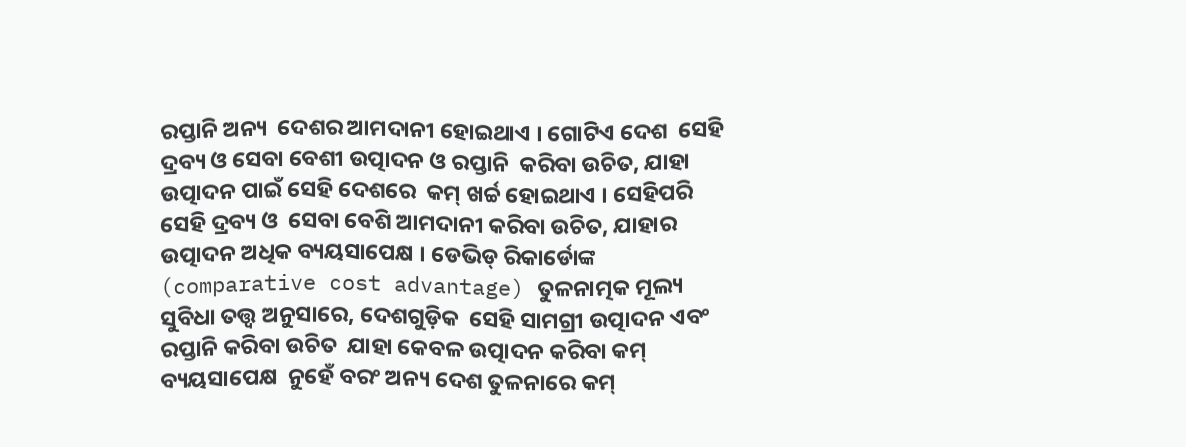ରପ୍ତାନି ଅନ୍ୟ  ଦେଶର ଆମଦାନୀ ହୋଇଥାଏ । ଗୋଟିଏ ଦେଶ  ସେହି ଦ୍ରବ୍ୟ ଓ ସେବା ବେଶୀ ଉତ୍ପାଦନ ଓ ରପ୍ତାନି  କରିବା ଉଚିତ, ଯାହା ଉତ୍ପାଦନ ପାଇଁ ସେହି ଦେଶରେ  କମ୍‌ ଖର୍ଚ୍ଚ ହୋଇଥାଏ । ସେହିପରି ସେହି ଦ୍ରବ୍ୟ ଓ  ସେବା ବେଶି ଆମଦାନୀ କରିବା ଉଚିତ, ଯାହାର  ଉତ୍ପାଦନ ଅଧିକ ବ୍ୟୟସାପେକ୍ଷ । ଡେଭିଡ୍‌ ରିକାର୍ଡୋଙ୍କ (comparative cost advantage) ତୁଳନାତ୍ମକ ମୂଲ୍ୟ ସୁବିଧା ତତ୍ତ୍ୱ ଅନୁସାରେ, ଦେଶଗୁଡ଼ିକ  ସେହି ସାମଗ୍ରୀ ଉତ୍ପାଦନ ଏବଂ ରପ୍ତାନି କରିବା ଉଚିତ  ଯାହା କେବଳ ଉତ୍ପାଦନ କରିବା କମ୍‌ ବ୍ୟୟସାପେକ୍ଷ  ନୁହେଁ ବରଂ ଅନ୍ୟ ଦେଶ ତୁଳନାରେ କମ୍‌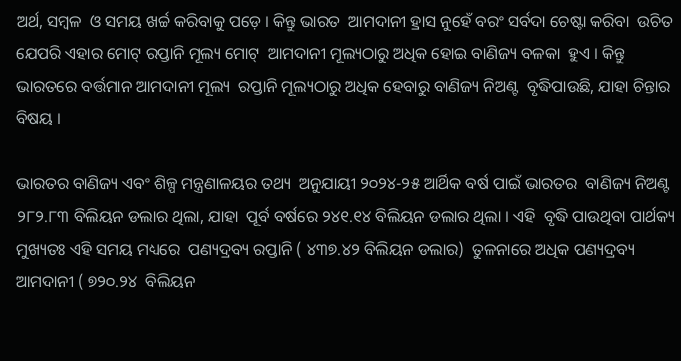ଅର୍ଥ, ସମ୍ବଳ  ଓ ସମୟ ଖର୍ଚ୍ଚ କରିବାକୁ ପଡ଼େ । କିନ୍ତୁ ଭାରତ  ଆମଦାନୀ ହ୍ରାସ ନୁହେଁ ବରଂ ସର୍ବଦା ଚେଷ୍ଟା କରିବା  ଉଚିତ ଯେପରି ଏହାର ମୋଟ୍‌ ରପ୍ତାନି ମୂଲ୍ୟ ମୋଟ୍‌  ଆମଦାନୀ ମୂଲ୍ୟଠାରୁ ଅଧିକ ହୋଇ ବାଣିଜ୍ୟ ବଳକା  ହୁଏ । କିନ୍ତୁ ଭାରତରେ ବର୍ତ୍ତମାନ ଆମଦାନୀ ମୂଲ୍ୟ  ରପ୍ତାନି ମୂଲ୍ୟଠାରୁ ଅଧିକ ହେବାରୁ ବାଣିଜ୍ୟ ନିଅଣ୍ଟ  ବୃଦ୍ଧିପାଉଛି, ଯାହା ଚିନ୍ତାର ବିଷୟ ।

ଭାରତର ବାଣିଜ୍ୟ ଏବଂ ଶିଳ୍ପ ମନ୍ତ୍ରଣାଳୟର ତଥ୍ୟ  ଅନୁଯାୟୀ ୨୦୨୪-୨୫ ଆର୍ଥିକ ବର୍ଷ ପାଇଁ ଭାରତର  ବାଣିଜ୍ୟ ନିଅଣ୍ଟ ୨୮୨.୮୩ ବିଲିୟନ ଡଲାର ଥିଲା, ଯାହା  ପୂର୍ବ ବର୍ଷରେ ୨୪୧.୧୪ ବିଲିୟନ ଡଲାର ଥିଲା । ଏହି  ବୃଦ୍ଧି ପାଉଥିବା ପାର୍ଥକ୍ୟ ମୁଖ୍ୟତଃ ଏହି ସମୟ ମଧ୍ୟରେ  ପଣ୍ୟଦ୍ରବ୍ୟ ରପ୍ତାନି ( ୪୩୭.୪୨ ବିଲିୟନ ଡଲାର)  ତୁଳନାରେ ଅଧିକ ପଣ୍ୟଦ୍ରବ୍ୟ ଆମଦାନୀ ( ୭୨୦.୨୪  ବିଲିୟନ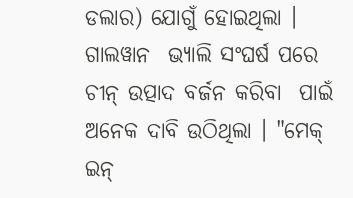ଡଲାର) ଯୋଗୁଁ ହୋଇଥିଲା । ଗାଲୱାନ  ଭ୍ୟାଲି ସଂଘର୍ଷ ପରେ ଚୀନ୍‌ ଉତ୍ପାଦ ବର୍ଜନ କରିବା  ପାଇଁ ଅନେକ ଦାବି ଉଠିଥିଲା । "ମେକ୍‌ ଇନ୍‌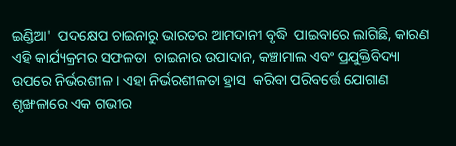ଇଣ୍ଡିଆ'  ପଦକ୍ଷେପ ଚାଇନାରୁ ଭାରତର ଆମଦାନୀ ବୃଦ୍ଧି  ପାଇବାରେ ଲାଗିଛି, କାରଣ ଏହି କାର୍ଯ୍ୟକ୍ରମର ସଫଳତା  ଚାଇନାର ଉପାଦାନ, କଞ୍ଚାମାଲ ଏବଂ ପ୍ରଯୁକ୍ତିବିଦ୍ୟା  ଉପରେ ନିର୍ଭରଶୀଳ । ଏହା ନିର୍ଭରଶୀଳତା ହ୍ରାସ  କରିବା ପରିବର୍ତ୍ତେ ଯୋଗାଣ ଶୃଙ୍ଖଳାରେ ଏକ ଗଭୀର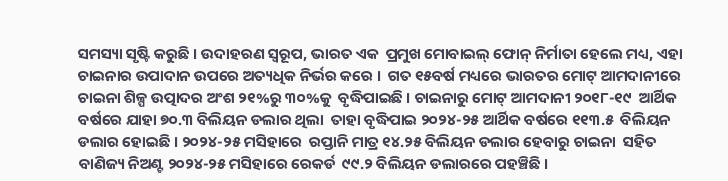ସମସ୍ୟା ସୃଷ୍ଟି କରୁଛି । ଉଦାହରଣ ସ୍ୱରୂପ, ଭାରତ ଏକ  ପ୍ରମୁଖ ମୋବାଇଲ୍‌ ଫୋନ୍‌ ନିର୍ମାତା ହେଲେ ମଧ୍ୟ, ଏହା  ଚାଇନାର ଉପାଦାନ ଉପରେ ଅତ୍ୟଧିକ ନିର୍ଭର କରେ ।  ଗତ ୧୫ବର୍ଷ ମଧ୍ୟରେ ଭାରତର ମୋଟ୍‌ ଆମଦାନୀରେ  ଚାଇନା ଶିଳ୍ପ ଉତ୍ପାଦର ଅଂଶ ୨୧%ରୁ ୩୦%କୁ  ବୃଦ୍ଧିପାଇଛି । ଚାଇନାରୁ ମୋଟ୍‌ ଆମଦାନୀ ୨୦୧୮-୧୯  ଆର୍ଥିକ ବର୍ଷରେ ଯାହା ୭୦.୩ ବିଲିୟନ ଡଲାର ଥିଲା  ତାହା ବୃଦ୍ଧିପାଇ ୨୦୨୪-୨୫ ଆର୍ଥିକ ବର୍ଷରେ ୧୧୩.୫  ବିଲିୟନ ଡଲାର ହୋଇଛି । ୨୦୨୪-୨୫ ମସିହାରେ  ରପ୍ତାନି ମାତ୍ର ୧୪.୨୫ ବିଲିୟନ ଡଲାର ହେବାରୁ ଚାଇନା  ସହିତ ବାଣିଜ୍ୟ ନିଅଣ୍ଟ ୨୦୨୪-୨୫ ମସିହାରେ ରେକର୍ଡ  ୯୯.୨ ବିଲିୟନ ଡଲାରରେ ପହଞ୍ଚିଛି ।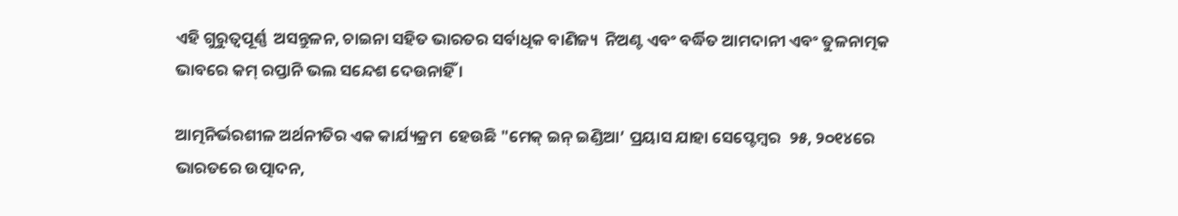ଏହି ଗୁରୁତ୍ୱପୂର୍ଣ୍ଣ  ଅସନ୍ତୁଳନ, ଚାଇନା ସହିତ ଭାରତର ସର୍ବାଧିକ ବାଣିଜ୍ୟ  ନିଅଣ୍ଟ ଏବଂ ବର୍ଦ୍ଧିତ ଆମଦାନୀ ଏବଂ ତୁଳନାତ୍ମକ  ଭାବରେ କମ୍‌ ରପ୍ତାନି ଭଲ ସନ୍ଦେଶ ଦେଉନାହିଁ ।

ଆତ୍ମନିର୍ଭରଶୀଳ ଅର୍ଥନୀତିର ଏକ କାର୍ଯ୍ୟକ୍ରମ  ହେଉଛି "ମେକ୍‌ ଇନ୍‌ ଇଣ୍ଡିଆ’ ପ୍ରୟାସ ଯାହା ସେପ୍ଟେମ୍ବର  ୨୫, ୨୦୧୪ରେ ଭାରତରେ ଉତ୍ପାଦନ,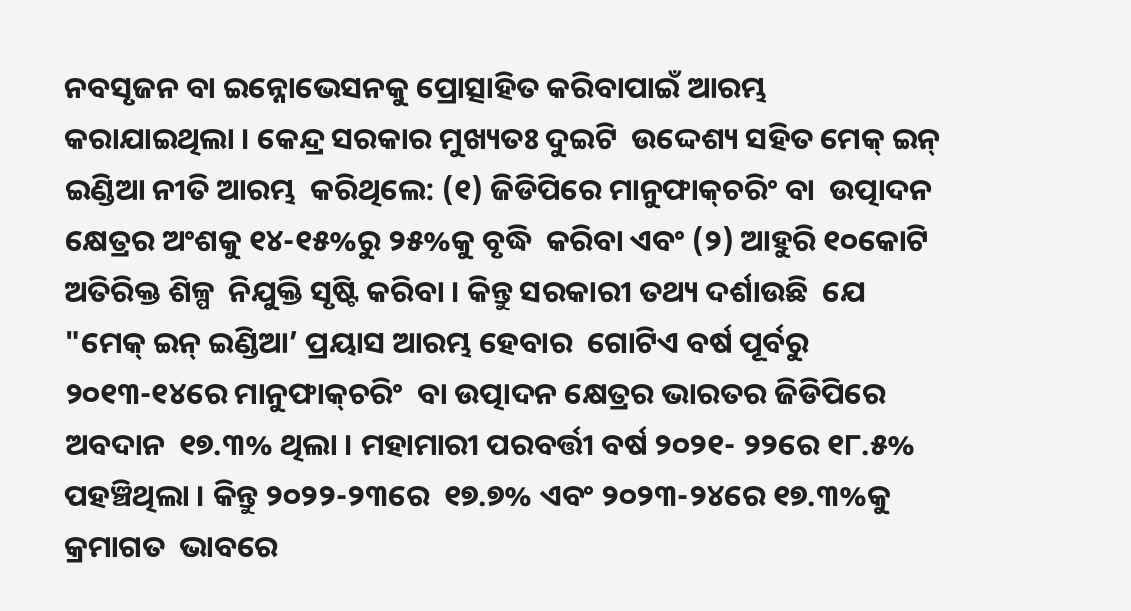ନବସୃଜନ ବା ଇନ୍ନୋଭେସନକୁ ପ୍ରୋତ୍ସାହିତ କରିବାପାଇଁ ଆରମ୍ଭ  କରାଯାଇଥିଲା । କେନ୍ଦ୍ର ସରକାର ମୁଖ୍ୟତଃ ଦୁଇଟି  ଉଦ୍ଦେଶ୍ୟ ସହିତ ମେକ୍‌ ଇନ୍‌ ଇଣ୍ଡିଆ ନୀତି ଆରମ୍ଭ  କରିଥିଲେ: (୧) ଜିଡିପିରେ ମାନୁଫାକ୍‌ଚରିଂ ବା  ଉତ୍ପାଦନ କ୍ଷେତ୍ରର ଅଂଶକୁ ୧୪-୧୫%ରୁ ୨୫%କୁ ବୃଦ୍ଧି  କରିବା ଏବଂ (୨) ଆହୁରି ୧୦କୋଟି ଅତିରିକ୍ତ ଶିଳ୍ପ  ନିଯୁକ୍ତି ସୃଷ୍ଟି କରିବା । କିନ୍ତୁ ସରକାରୀ ତଥ୍ୟ ଦର୍ଶାଉଛି  ଯେ "ମେକ୍‌ ଇନ୍‌ ଇଣ୍ଡିଆ’ ପ୍ରୟାସ ଆରମ୍ଭ ହେବାର  ଗୋଟିଏ ବର୍ଷ ପୂର୍ବରୁ ୨୦୧୩-୧୪ରେ ମାନୁଫାକ୍‌ଚରିଂ  ବା ଉତ୍ପାଦନ କ୍ଷେତ୍ରର ଭାରତର ଜିଡିପିରେ ଅବଦାନ  ୧୭.୩% ଥିଲା । ମହାମାରୀ ପରବର୍ତ୍ତୀ ବର୍ଷ ୨୦୨୧- ୨୨ରେ ୧୮.୫% ପହଞ୍ଚିଥିଲା । କିନ୍ତୁ ୨୦୨୨-୨୩ରେ  ୧୭.୭% ଏବଂ ୨୦୨୩-୨୪ରେ ୧୭.୩%କୁ କ୍ରମାଗତ  ଭାବରେ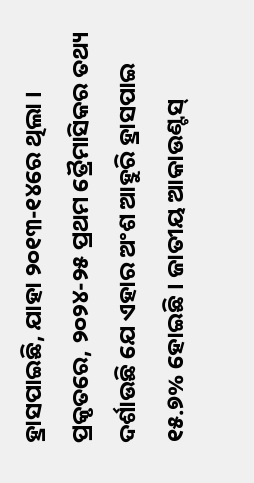ହ୍ରାସପାଇଛି, ଯାହା ୨୦୧୩-୧୪ରେ ଥିଲା ।  ପ୍ରକୃତରେ, ୨୦୨୪-୨୫ ପ୍ରଥମ ତ୍ରୈମାସିକର ତଥ୍ୟ  ଦର୍ଶାଉଛି ଯେ ଏହାର ଅଂଶ ଆହୁରି ହ୍ରାସପାଇ  ୧୫.୭% ହୋଇଛି । ଜାତୀୟ ଆକାଉଣ୍ଟସ୍‌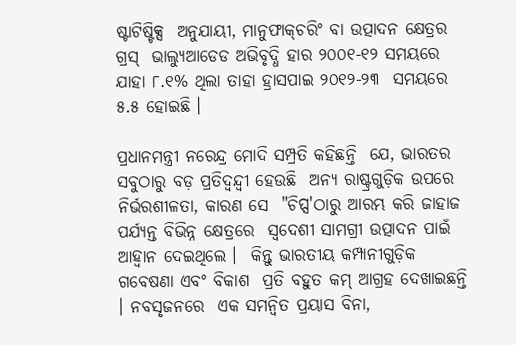ଷ୍ଟାଟିଷ୍ଟିକ୍ସ  ଅନୁଯାୟୀ, ମାନୁଫାକ୍‌ଚରିଂ ବା ଉତ୍ପାଦନ କ୍ଷେତ୍ରର ଗ୍ରସ୍‌  ଭାଲ୍ୟୁଆଡେଡ ଅଭିବୃଦ୍ଧି ହାର ୨୦୦୧-୧୨ ସମୟରେ  ଯାହା ୮.୧% ଥିଲା ତାହା ହ୍ରାସପାଇ ୨୦୧୨-୨୩  ସମୟରେ ୫.୫ ହୋଇଛି ।

ପ୍ରଧାନମନ୍ତ୍ରୀ ନରେନ୍ଦ୍ର ମୋଦି ସମ୍ପ୍ରତି କହିଛନ୍ତି  ଯେ, ଭାରତର ସବୁଠାରୁ ବଡ଼ ପ୍ରତିଦ୍ୱନ୍ଦ୍ୱୀ ହେଉଛି  ଅନ୍ୟ ରାଷ୍ଟ୍ରଗୁଡ଼ିକ ଉପରେ ନିର୍ଭରଶୀଳତା, କାରଣ ସେ  "ଚିପ୍ସ'ଠାରୁ ଆରମ୍ଭ କରି ଜାହାଜ ପର୍ଯ୍ୟନ୍ତ ବିଭିନ୍ନ କ୍ଷେତ୍ରରେ  ସ୍ୱଦେଶୀ ସାମଗ୍ରୀ ଉତ୍ପାଦନ ପାଇଁ ଆହ୍ୱାନ ଦେଇଥିଲେ ।  କିନ୍ତୁ ଭାରତୀୟ କମ୍ପାନୀଗୁଡ଼ିକ ଗବେଷଣା ଏବଂ ବିକାଶ  ପ୍ରତି ବହୁତ କମ୍‌ ଆଗ୍ରହ ଦେଖାଇଛନ୍ତି । ନବସୃଜନରେ  ଏକ ସମନ୍ୱିତ ପ୍ରୟାସ ବିନା,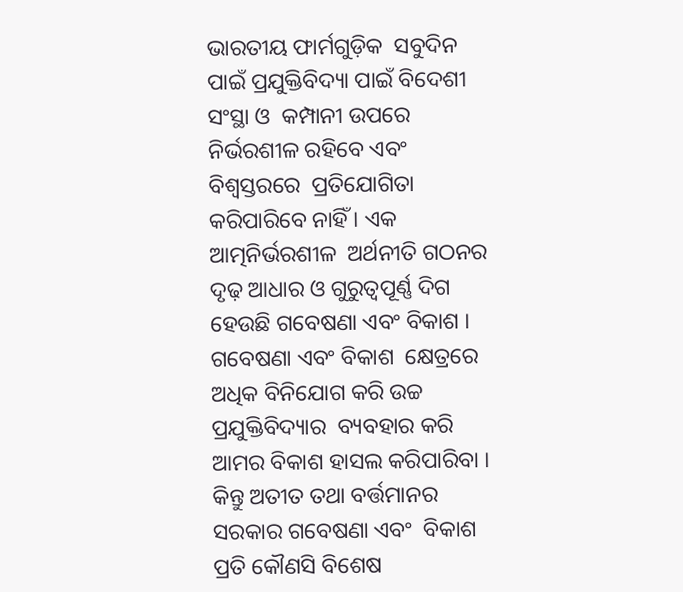ଭାରତୀୟ ଫାର୍ମଗୁଡ଼ିକ  ସବୁଦିନ ପାଇଁ ପ୍ରଯୁକ୍ତିବିଦ୍ୟା ପାଇଁ ବିଦେଶୀ ସଂସ୍ଥା ଓ  କମ୍ପାନୀ ଉପରେ ନିର୍ଭରଶୀଳ ରହିବେ ଏବଂ ବିଶ୍ୱସ୍ତରରେ  ପ୍ରତିଯୋଗିତା କରିପାରିବେ ନାହିଁ । ଏକ ଆତ୍ମନିର୍ଭରଶୀଳ  ଅର୍ଥନୀତି ଗଠନର ଦୃଢ଼ ଆଧାର ଓ ଗୁରୁତ୍ୱପୂର୍ଣ୍ଣ ଦିଗ  ହେଉଛି ଗବେଷଣା ଏବଂ ବିକାଶ । ଗବେଷଣା ଏବଂ ବିକାଶ  କ୍ଷେତ୍ରରେ ଅଧିକ ବିନିଯୋଗ କରି ଉଚ୍ଚ ପ୍ରଯୁକ୍ତିବିଦ୍ୟାର  ବ୍ୟବହାର କରି ଆମର ବିକାଶ ହାସଲ କରିପାରିବା ।  କିନ୍ତୁ ଅତୀତ ତଥା ବର୍ତ୍ତମାନର ସରକାର ଗବେଷଣା ଏବଂ  ବିକାଶ ପ୍ରତି କୌଣସି ବିଶେଷ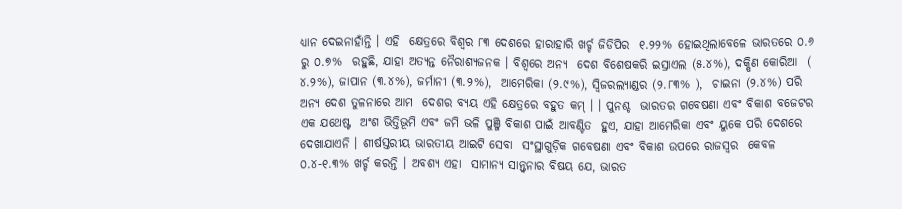ଧ୍ୟାନ ଦେଇନାହାଁନ୍ତି । ଏହି  କ୍ଷେତ୍ରରେ ବିଶ୍ୱର ୮୩ ଦେଶରେ ହାରାହାରି ଖର୍ଚ୍ଚ ଜିଡିପିର  ୧.୨୨% ହୋଇଥିଲାବେଳେ ଭାରତରେ ୦.୬ ରୁ ୦.୭%  ରହୁଛି, ଯାହା ଅତ୍ୟନ୍ତ ନୈରାଶ୍ୟଜନକ । ବିଶ୍ୱରେ ଅନ୍ୟ  ଦେଶ ବିଶେଷକରି ଇସ୍ରାଏଲ (୫.୪%), ଦକ୍ଷିଣ କୋରିଆ  ( ୪.୨%), ଜାପାନ (୩.୪%), ଜର୍ମାନୀ (୩.୨%),  ଆମେରିକା (୨.୯%), ସ୍ୱିଜରଲ୍ୟାଣ୍ଡର (୨.୮୩% ),  ଚାଇନା (୨.୪%) ପରି ଅନ୍ୟ ଦେଶ ତୁଳନାରେ ଆମ  ଦେଶର ବ୍ୟୟ ଏହି କ୍ଷେତ୍ରରେ ବହୁତ କମ୍‌ । । ପୁନଶ୍ଚ  ଭାରତର ଗବେଷଣା ଏବଂ ବିକାଶ ବଜେଟର ଏକ ଯଥେଷ୍ଟ  ଅଂଶ ଭିତ୍ତିଭୂମି ଏବଂ ଜମି ଭଳି ପୁଞ୍ଜି ବିକାଶ ପାଇଁ ଆବଣ୍ଟିତ  ହୁଏ, ଯାହା ଆମେରିକା ଏବଂ ୟୁକେ ପରି ଦେଶରେ  ଦେଖାଯାଏନି । ଶୀର୍ଷସ୍ତରୀୟ ଭାରତୀୟ ଆଇଟି ସେବା  ସଂସ୍ଥାଗୁଡ଼ିକ ଗବେଷଣା ଏବଂ ବିକାଶ ଉପରେ ରାଜସ୍ୱର  କେବଳ ୦.୪-୧.୩% ଖର୍ଚ୍ଚ କରନ୍ତି । ଅବଶ୍ୟ ଏହା  ସାମାନ୍ୟ ସାନ୍ତ୍ୱନାର ବିଷୟ ଯେ, ଭାରତ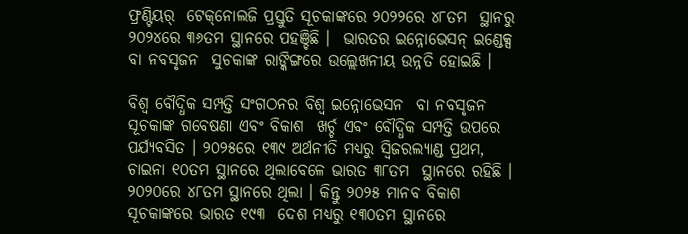ଫ୍ରଣ୍ଟିୟର୍‌  ଟେକ୍‌ନୋଲଜି ପ୍ରସ୍ତୁତି ସୂଚକାଙ୍କରେ ୨୦୨୨ରେ ୪୮ତମ  ସ୍ଥାନରୁ ୨୦୨୪ରେ ୩୬ତମ ସ୍ଥାନରେ ପହଞ୍ଚିଛି ।  ଭାରତର ଇନ୍ନୋଭେସନ୍‌ ଇଣ୍ଡେକ୍ସ ବା ନବସୃଜନ  ସୁଚକାଙ୍କ ରାଙ୍କିଙ୍ଗରେ ଉଲ୍ଲେଖନୀୟ ଉନ୍ନତି ହୋଇଛି ।

ବିଶ୍ୱ ବୌଦ୍ଧିକ ସମ୍ପତ୍ତି ସଂଗଠନର ବିଶ୍ୱ ଇନ୍ନୋଭେସନ  ବା ନବସୃଜନ ସୂଚକାଙ୍କ ଗବେଷଣା ଏବଂ ବିକାଶ  ଖର୍ଚ୍ଚ ଏବଂ ବୌଦ୍ଧିକ ସମ୍ପତ୍ତି ଉପରେ ପର୍ଯ୍ୟବସିତ । ୨୦୨୫ରେ ୧୩୯ ଅର୍ଥନୀତି ମଧ୍ୟରୁ ସ୍ୱିଜରଲ୍ୟାଣ୍ଡ ପ୍ରଥମ,  ଚାଇନା ୧୦ତମ ସ୍ଥାନରେ ଥିଲାବେଳେ ଭାରତ ୩୮ତମ  ସ୍ଥାନରେ ରହିଛି । ୨୦୨୦ରେ ୪୮ତମ ସ୍ଥାନରେ ଥିଲା । କିନ୍ତୁ ୨୦୨୫ ମାନବ ବିକାଶ ସୂଚକାଙ୍କରେ ଭାରତ ୧୯୩  ଦେଶ ମଧ୍ୟରୁ ୧୩୦ତମ ସ୍ଥାନରେ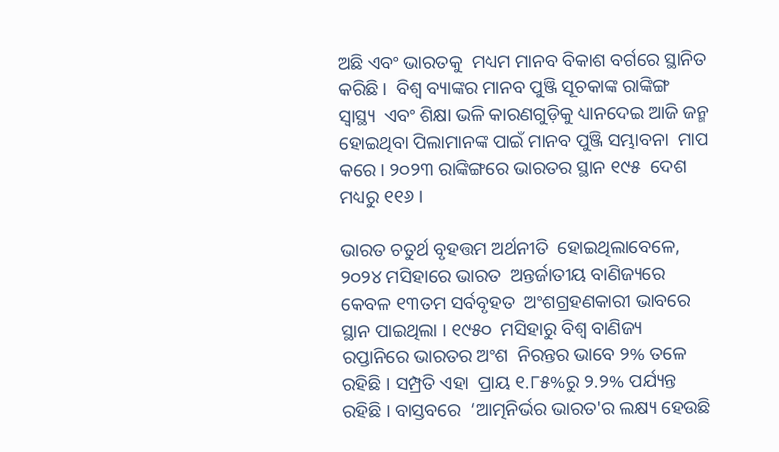ଅଛି ଏବଂ ଭାରତକୁ  ମଧ୍ୟମ ମାନବ ବିକାଶ ବର୍ଗରେ ସ୍ଥାନିତ କରିଛି ।  ବିଶ୍ୱ ବ୍ୟାଙ୍କର ମାନବ ପୁଞ୍ଜି ସୂଚକାଙ୍କ ରାଙ୍କିଙ୍ଗ ସ୍ୱାସ୍ଥ୍ୟ  ଏବଂ ଶିକ୍ଷା ଭଳି କାରଣଗୁଡ଼ିକୁ ଧ୍ୟାନଦେଇ ଆଜି ଜନ୍ମ  ହୋଇଥିବା ପିଲାମାନଙ୍କ ପାଇଁ ମାନବ ପୁଞ୍ଜି ସମ୍ଭାବନା  ମାପ କରେ । ୨୦୨୩ ରାଙ୍କିଙ୍ଗରେ ଭାରତର ସ୍ଥାନ ୧୯୫  ଦେଶ ମଧ୍ୟରୁ ୧୧୬ ।

ଭାରତ ଚତୁର୍ଥ ବୃହତ୍ତମ ଅର୍ଥନୀତି  ହୋଇଥିଲାବେଳେ, ୨୦୨୪ ମସିହାରେ ଭାରତ  ଅନ୍ତର୍ଜାତୀୟ ବାଣିଜ୍ୟରେ କେବଳ ୧୩ତମ ସର୍ବବୃହତ  ଅଂଶଗ୍ରହଣକାରୀ ଭାବରେ ସ୍ଥାନ ପାଇଥିଲା । ୧୯୫୦  ମସିହାରୁ ବିଶ୍ୱ ବାଣିଜ୍ୟ ରପ୍ତାନିରେ ଭାରତର ଅଂଶ  ନିରନ୍ତର ଭାବେ ୨% ତଳେ ରହିଛି । ସମ୍ପ୍ରତି ଏହା  ପ୍ରାୟ ୧.୮୫%ରୁ ୨.୨% ପର୍ଯ୍ୟନ୍ତ ରହିଛି । ବାସ୍ତବରେ  ‘ଆତ୍ମନିର୍ଭର ଭାରତ'ର ଲକ୍ଷ୍ୟ ହେଉଛି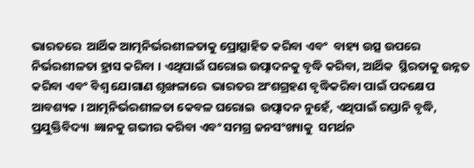ଭାରତରେ  ଆର୍ଥିକ ଆତ୍ମନିର୍ଭରଶୀଳତାକୁ ପ୍ରୋତ୍ସାହିତ କରିବା ଏବଂ  ବାହ୍ୟ ଉତ୍ସ ଉପରେ ନିର୍ଭରଶୀଳତା ହ୍ରାସ କରିବା । ଏଥିପାଇଁ ଘରୋଇ ଉତ୍ପାଦନକୁ ବୃଦ୍ଧି କରିବା, ଆର୍ଥିକ  ସ୍ଥିରତାକୁ ଉନ୍ନତ କରିବା ଏବଂ ବିଶ୍ୱ ଯୋଗାଣ ଶୃଙ୍ଖଳାରେ  ଭାରତର ଅଂଶଗ୍ରହଣ ବୃଦ୍ଧିକରିବା ପାଇଁ ପଦକ୍ଷେପ  ଆବଶ୍ୟକ । ଆତ୍ମନିର୍ଭରଶୀଳତା କେବଳ ଘରୋଇ  ଉତ୍ପାଦନ ନୁହେଁ, ଏଥିପାଇଁ ରପ୍ତାନି ବୃଦ୍ଧି, ପ୍ରଯୁକ୍ତିବିଦ୍ୟା  ଜ୍ଞାନକୁ ଗଭୀର କରିବା ଏବଂ ସମଗ୍ର ଜନସଂଖ୍ୟାକୁ  ସମର୍ଥନ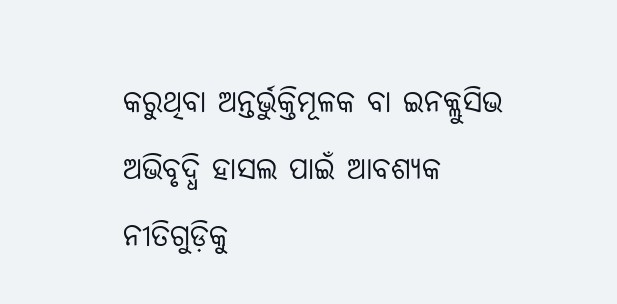କରୁଥିବା ଅନ୍ତର୍ଭୁକ୍ତିମୂଳକ ବା ଇନକ୍ଲୁସିଭ  ଅଭିବୃଦ୍ଧି ହାସଲ ପାଇଁ ଆବଶ୍ୟକ ନୀତିଗୁଡ଼ିକୁ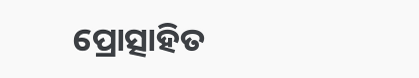ପ୍ରୋତ୍ସାହିତ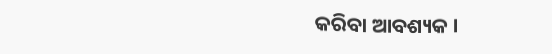କରିବା ଆବଶ୍ୟକ ।